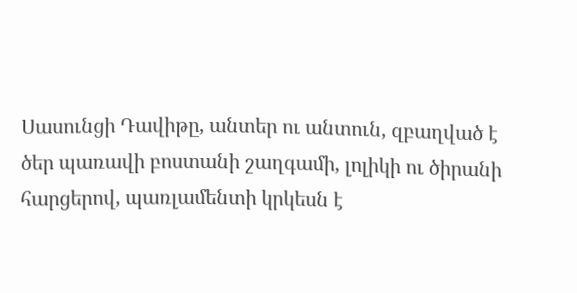Սասունցի Դավիթը, անտեր ու անտուն, զբաղված է ծեր պառավի բոստանի շաղգամի, լոլիկի ու ծիրանի հարցերով, պառլամենտի կրկեսն է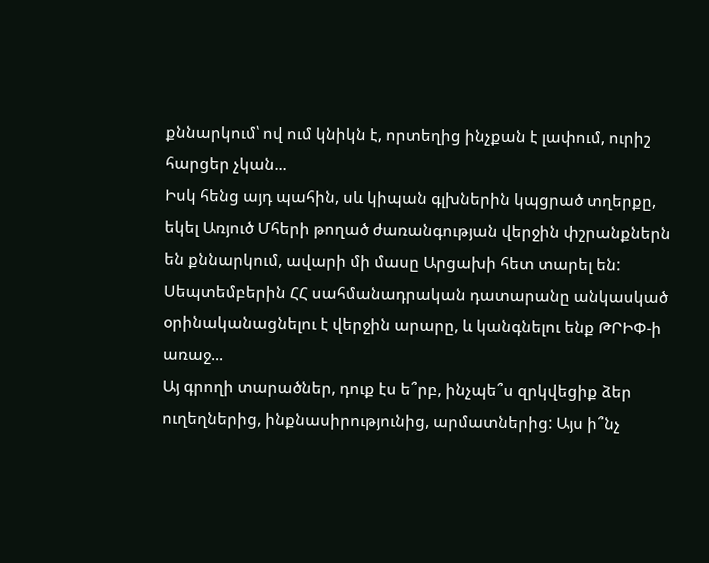քննարկում՝ ով ում կնիկն է, որտեղից ինչքան է լափում, ուրիշ հարցեր չկան...
Իսկ հենց այդ պահին, սև կիպան գլխներին կպցրած տղերքը, եկել Առյուծ Մհերի թողած ժառանգության վերջին փշրանքներն են քննարկում, ավարի մի մասը Արցախի հետ տարել են:
Սեպտեմբերին ՀՀ սահմանադրական դատարանը անկասկած օրինականացնելու է վերջին արարը, և կանգնելու ենք ԹՐԻՓ-ի առաջ...
Այ գրողի տարածներ, դուք էս ե՞րբ, ինչպե՞ս զրկվեցիք ձեր ուղեղներից, ինքնասիրությունից, արմատներից: Այս ի՞նչ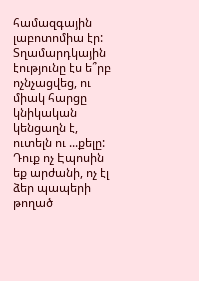համազգային լաբոտոմիա էր: Տղամարդկային էությունը էս ե՞րբ ոչնչացվեց, ու միակ հարցը կնիկական կենցաղն է, ուտելն ու ...քելը: Դուք ոչ Էպոսին եք արժանի, ոչ էլ ձեր պապերի թողած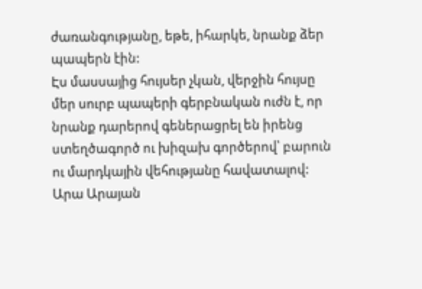ժառանգությանը, եթե, իհարկե, նրանք ձեր պապերն էին:
Էս մասսայից հույսեր չկան, վերջին հույսը մեր սուրբ պապերի գերբնական ուժն է, որ նրանք դարերով գեներացրել են իրենց ստեղծագործ ու խիզախ գործերով՝ բարուն ու մարդկային վեհությանը հավատալով:
Արա Արայան